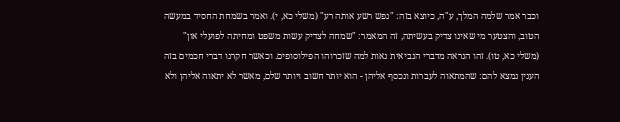וכבר אמר שלמה המלך, ע"ה, כיוצא בזה: "נפש רשע אותה רע" (משלי כא, י). ואמר בשמחת החסיד במעשה הטוב, והצטער מי שאינו צדיק בעשיתה, זה המאמר: "שמחה לצדיק עשות משפט ומחיתה לפועלי און" (משלי כא, טו). זהו הנראה מדברי הנביאית נאות למה שזכרוהו הפילוסופים. וכאשר חקרנו דברי חכמים בזה הענין נמצא להם: שהמתאוה לעברות ונכסף אליהן - הוא יותר חשוב ויותר שלם, מאשר לא יתאוה אליהן ולא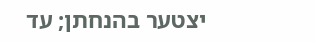יצטער בהנחתן; עד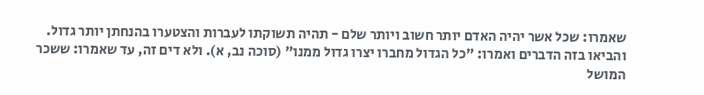שאמרו: שכל אשר יהיה האדם יותר חשוב ויותר שלם - תהיה תשוקתו לעברות והצטערו בהנחתן יותר גדול. והביאו בזה הדברים ואמרו: "כל הגדול מחברו יצרו גדול ממנו" (סוכה נב, א). ולא דים זה, עד שאמרו: ששכר המושל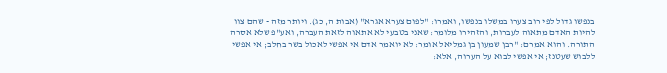בנפשו גדול לפי רוב צערו במשלו בנפשו, ואמרו: "לפום צערא אגרא" (אבות ה, כג). ויותר מזה - שהם צוו להיות האדם מתאוה לעברות, והזהירו מלומר: שאני בטבעי לא אתאוה לזאת העברה, ואע"פ שלא אסרה התורה. והוא אמרם: "רבן שמעון בן גמליאל אומר: לא יואמר אדם אי אפשי לאכול בשר בחלב; אי אפשי ללבוש שעטנז; אי אפשי לבוא על הערוה, אלא: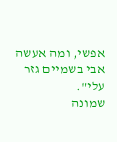אפשי, ומה אעשה אבי בשמיים גזר עלי".
שמונה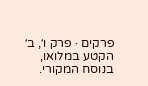פרקים · פרק ו׳, ב׳
הקטע במלואו, בנוסח המקורי.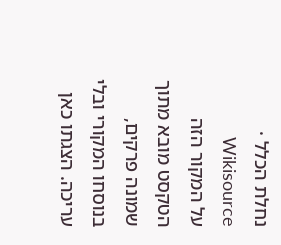נחלת הכלל · Wikisource
על המקור הזה
הטקסט מובא מתוך שמונה פרקים, בנוסחו המקורי ובלי עריכה. הצגתו כאן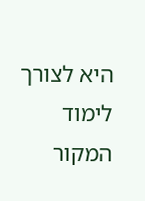היא לצורך לימוד המקור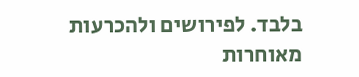בלבד. לפירושים ולהכרעות מאוחרות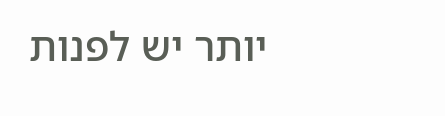יותר יש לפנות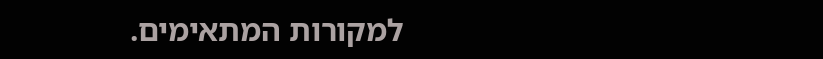למקורות המתאימים.